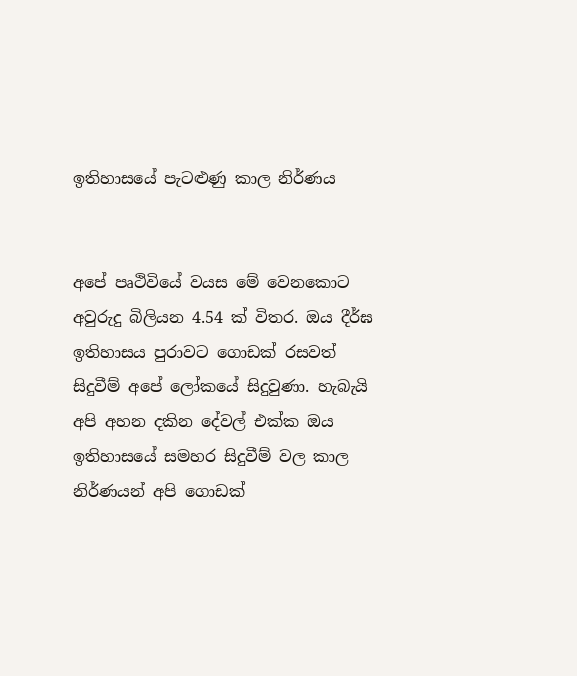ඉතිහාසයේ පැටළුණු කාල නිර්ණය


අපේ පෘථිවියේ වයස මේ වෙනකොට අවුරුදු බිලියන 4.54 ක් විතර. ඔය දීර්ඝ ඉතිහාසය පුරාවට ගොඩක් රසවත් සිදුවීම් අපේ ලෝකයේ සිදුවුණා. හැබැයි අපි අහන දකින දේවල් එක්ක ඔය ඉතිහාසයේ සමහර සිදුවීම් වල කාල නිර්ණයන් අපි ගොඩක්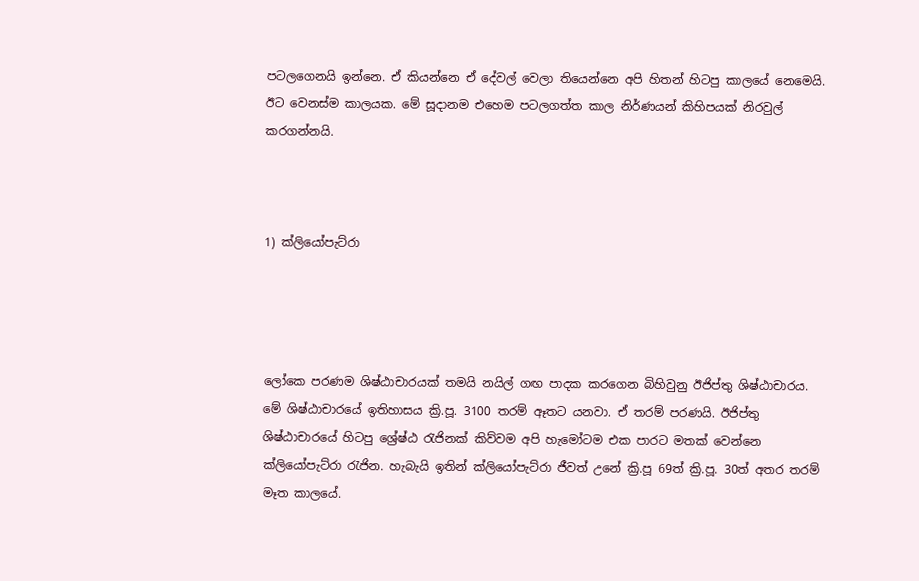පටලගෙනයි ඉන්නෙ. ඒ කියන්නෙ ඒ දේවල් වෙලා තියෙන්නෙ අපි හිතන් හිටපු කාලයේ නෙමෙයි. ඊට වෙනස්ම කාලයක. මේ සූදානම එහෙම පටලගත්ත කාල නිර්ණයන් කිහිපයක් නිරවුල් කරගන්නයි.



1) ක්ලියෝපැට්රා




ලෝකෙ පරණම ශිෂ්ඨාචාරයක් තමයි නයිල් ගඟ පාදක කරගෙන බිහිවුනු ඊජිප්තු ශිෂ්ඨාචාරය. මේ ශිෂ්ඨාචාරයේ ඉතිහාසය ක්‍රි.පූ. 3100 තරම් ඈතට යනවා. ඒ තරම් පරණයි. ඊජිප්තු ශිෂ්ඨාචාරයේ හිටපු ශ්‍රේෂ්ඨ රැජිනක් කිව්වම අපි හැමෝටම එක පාරට මතක් වෙන්නෙ ක්ලියෝපැට්රා රැජින. හැබැයි ඉතින් ක්ලියෝපැට්රා ජීවත් උනේ ක්‍රි.පූ 69ත් ක්‍රි.පූ. 30ත් අතර තරම් මෑත කාලයේ.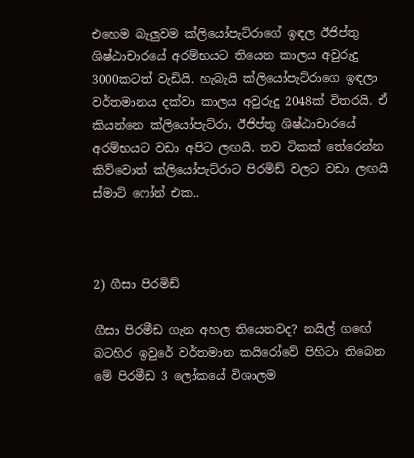එහෙම බැලුවම ක්ලියෝපැට්රාගේ ඉඳල ඊජිප්තු ශිෂ්ඨාචාරයේ අරම්භයට තියෙන කාලය අවුරුදු 3000කටත් වැඩියි. හැබැයි ක්ලියෝපැට්රාගෙ ඉඳලා වර්තමානය දක්වා කාලය අවුරුදු 2048ක් විතරයි. ඒ කියන්නෙ ක්ලියෝපැට්රා, ඊජිප්තු ශිෂ්ඨාචාරයේ අරම්භයට වඩා අපිට ලඟයි. තව ටිකක් තේරෙන්න කිව්වොත් ක්ලියෝපැට්රාට පිරමිඩ් වලට වඩා ලඟයි ස්මාට් ෆෝන් එක..



2) ගීසා පිරමිඩ්

ගීසා පිරමීඩ ගැන අහල තියෙනවද? නයිල් ගඟේ බටහිර ඉවුරේ වර්තමාන කයිරෝවේ පිහිටා තිබෙන මේ පිරමීඩ 3 ලෝකයේ විශාලම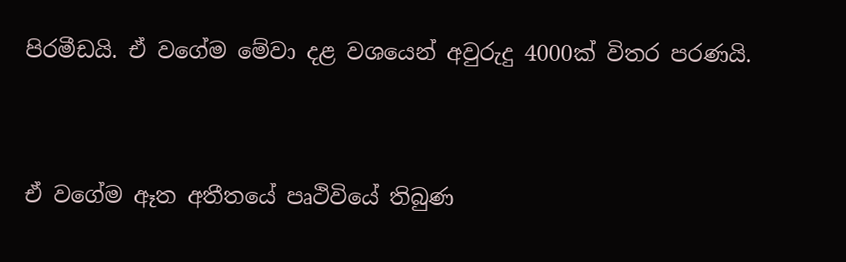පිරමීඩයි. ඒ වගේම මේවා දළ වශයෙන් අවුරුදු 4000ක් විතර පරණයි.




ඒ වගේම ඈත අතීතයේ පෘථිවියේ තිබුණ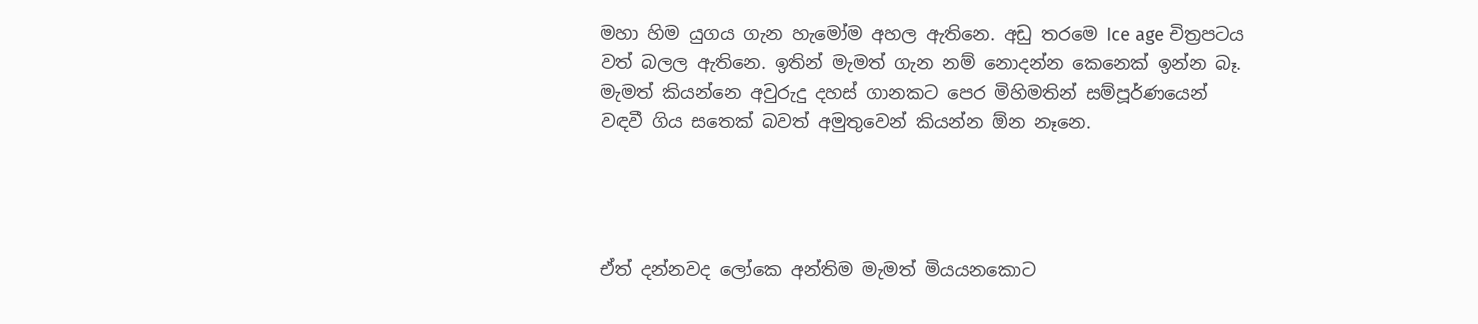මහා හිම යුගය ගැන හැමෝම අහල ඇතිනෙ. අඩු තරමෙ Ice age චිත්‍රපටය වත් බලල ඇතිනෙ. ඉතින් මැමත් ගැන නම් නොදන්න කෙනෙක් ඉන්න බෑ. මැමත් කියන්නෙ අවුරුදු දහස් ගානකට පෙර මිහිමතින් සම්පූර්ණයෙන් වඳවී ගිය සතෙක් බවත් අමුතුවෙන් කියන්න ඕන නෑනෙ.




ඒත් දන්නවද ලෝකෙ අන්තිම මැමත් මියයනකොට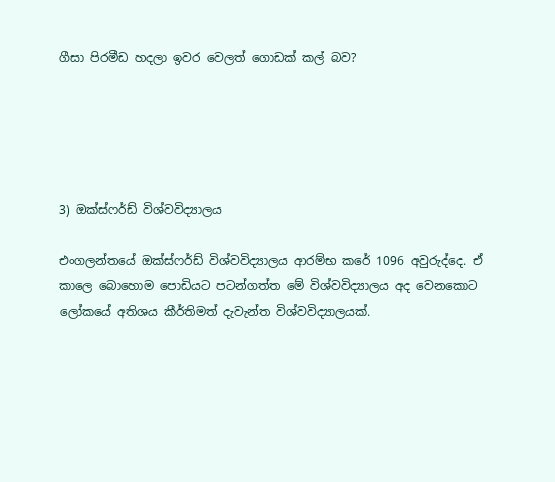ගීසා පිරමීඩ හදලා ඉවර වෙලත් ගොඩක් කල් බව?





3) ඔක්ස්ෆර්ඩ් විශ්වවිද්‍යාලය

එංගලන්තයේ ඔක්ස්ෆර්ඩ් විශ්වවිද්‍යාලය ආරම්භ කරේ 1096 අවුරුද්දෙ. ඒ කාලෙ බොහොම පොඩියට පටන්ගත්ත මේ විශ්වවිද්‍යාලය අද වෙනකොට ලෝකයේ අතිශය කීර්තිමත් දැවැන්ත විශ්වවිද්‍යාලයක්.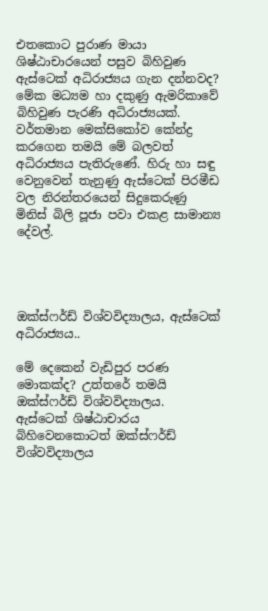එතකොට පුරාණ මායා ශිෂ්ඨාචාරයෙන් පසුව බිහිවුණ ඇස්ටෙක් අධිරාජ්‍යය ගැන දන්නවද? මේක මධ්‍යම හා දකුණු ඇමරිකාවේ බිහිවුණ පැරණි අධිරාජ්‍යයක්.
වර්තමාන මෙක්සිකෝව කේන්ද්‍ර කරගෙන තමයි මේ බලවත් අධිරාජ්‍යය පැතිරුණේ. හිරු හා සඳු වෙනුවෙන් තැනුණු ඇස්ටෙක් පිරමීඩ වල නිරන්තරයෙන් සිදුකෙරුණු මිනිස් බිලි පූජා පවා එකළ සාමාන්‍ය දේවල්.




ඔක්ස්ෆර්ඩ් විශ්වවිද්‍යාලය, ඇස්ටෙක් අධිරාජ්‍යය..

මේ දෙකෙන් වැඩිපුර පරණ මොකක්ද? උත්තරේ තමයි ඔක්ස්ෆර්ඩ් විශ්වවිද්‍යාලය.
ඇස්ටෙක් ශිෂ්ඨාචාරය බිහිවෙනකොටත් ඔක්ස්ෆර්ඩ් විශ්වවිද්‍යාලය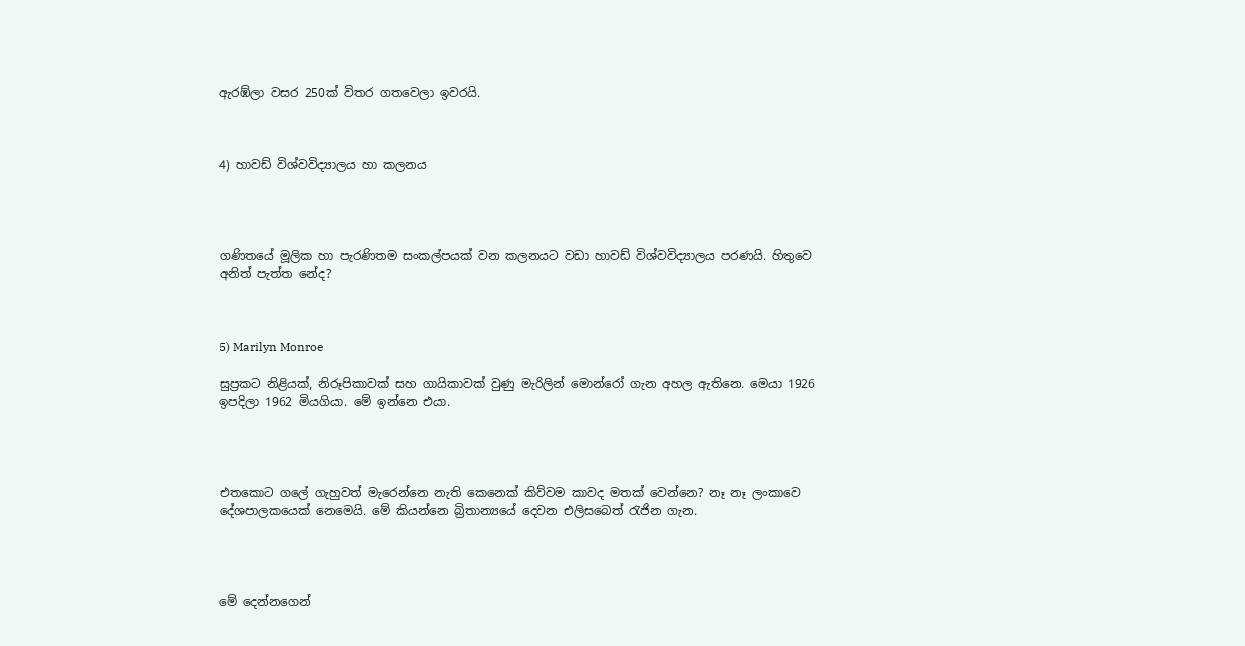ඇරඹ්ලා වසර 250ක් විතර ගතවෙලා ඉවරයි.



4) හාවඩ් විශ්වවිද්‍යාලය හා කලනය




ගණිතයේ මූලික හා පැරණිතම සංකල්පයක් වන කලනයට වඩා හාවඩ් විශ්වවිද්‍යාලය පරණයි. හිතුවෙ අනිත් පැත්ත නේද?



5) Marilyn Monroe

සුප්‍රකට නිළියක්, නිරූපිකාවක් සහ ගායිකාවක් වුණු මැරිලින් මොන්රෝ ගැන අහල ඇතිනෙ. මෙයා 1926 ඉපදිලා 1962 මියගියා. මේ ඉන්නෙ එයා.




එතකොට ගලේ ගැහුවත් මැරෙන්නෙ නැති කෙනෙක් කිව්වම කාවද මතක් වෙන්නෙ? නෑ නෑ ලංකාවෙ දේශපාලකයෙක් නෙමෙයි. මේ කියන්නෙ බ්‍රිතාන්‍යයේ දෙවන එලිසබෙත් රැජින ගැන.




මේ දෙන්නගෙන්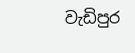වැඩිපුර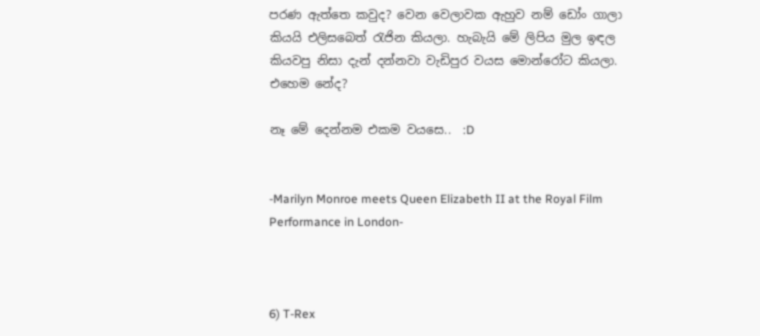පරණ ඇත්තෙ කවුද? වෙන වෙලාවක ඇහුව නම් ඩෝං ගාලා කියයි එලිසබෙත් රැජින කියලා. හැබැයි මේ ලිපිය මුල ඉඳල කියවපු නිසා දැන් දන්නවා වැඩිපුර වයස මොන්රෝට කියලා. එහෙම නේද?

නෑ මේ දෙන්නම එකම වයසෙ..  :D


-Marilyn Monroe meets Queen Elizabeth II at the Royal Film Performance in London-



6) T-Rex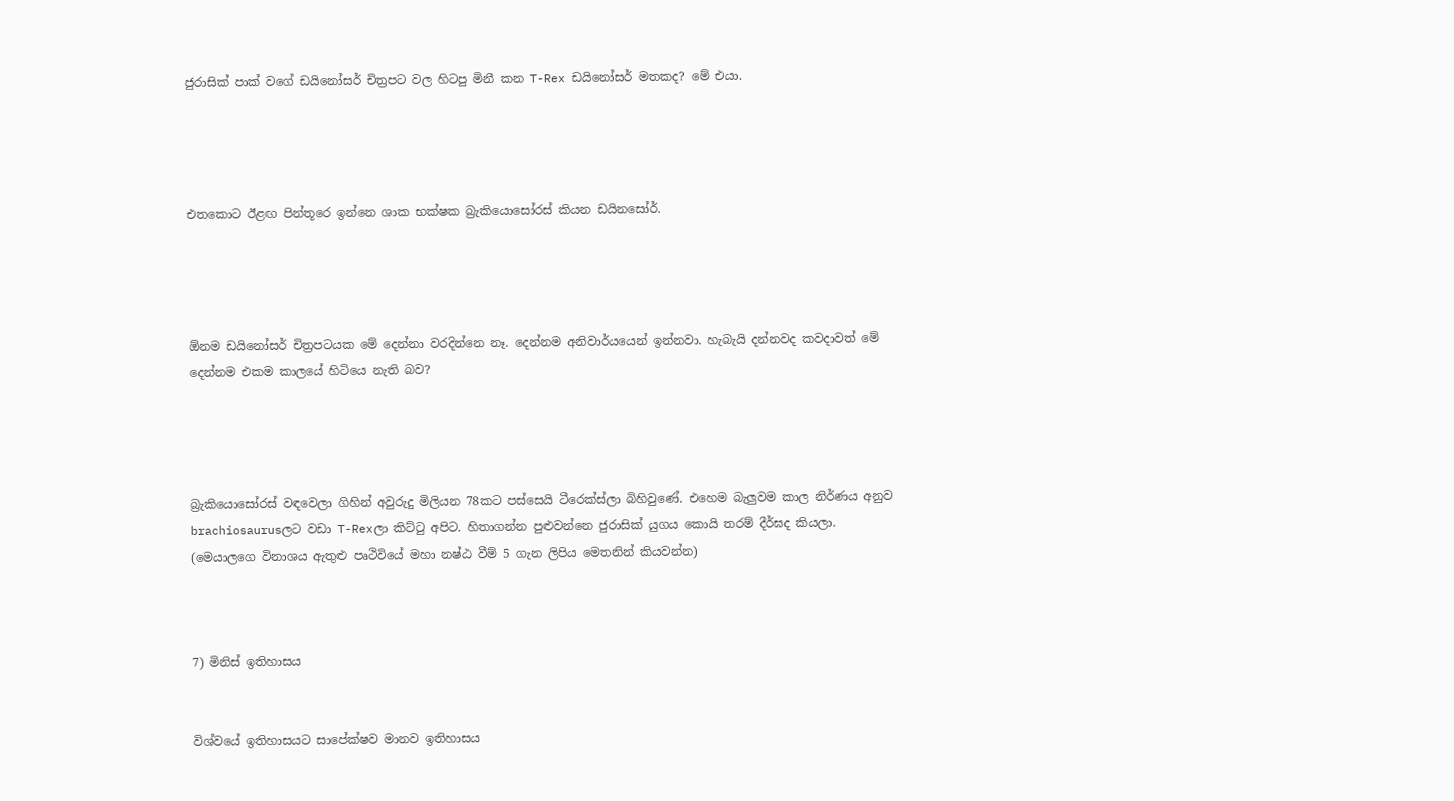ජුරාසික් පාක් වගේ ඩයිනෝසර් චිත්‍රපට වල හිටපු මිනී කන T-Rex ඩයිනෝසර් මතකද? මේ එයා.




එතකොට ඊළඟ පින්තූරෙ ඉන්නෙ ශාක භක්ෂක බ්‍රැකියොසෝරස් කියන ඩයිනසෝර්.




ඕනම ඩයිනෝසර් චිත්‍රපටයක මේ දෙන්නා වරදින්නෙ නෑ. දෙන්නම අනිවාර්යයෙන් ඉන්නවා. හැබැයි දන්නවද කවදාවත් මේ දෙන්නම එකම කාලයේ හිටියෙ නැති බව?




බ්‍රැකියොසෝරස් වඳවෙලා ගිහින් අවුරුදු මිලියන 78කට පස්සෙයි ටීරෙක්ස්ලා බිහිවුණේ. එහෙම බැලුවම කාල නිර්ණය අනුව brachiosaurusලට වඩා T-Rexලා කිට්ටු අපිට. හිතාගන්න පුළුවන්නෙ ජුරාසික් යුගය කොයි තරම් දීර්ඝද කියලා.
(මෙයාලගෙ විනාශය ඇතුළු පෘථිවියේ මහා නෂ්ඨ වීම් 5 ගැන ලිපිය මෙතනින් කියවන්න)



7) මිනිස් ඉතිහාසය


විශ්වයේ ඉතිහාසයට සාපේක්ෂව මානව ඉතිහාසය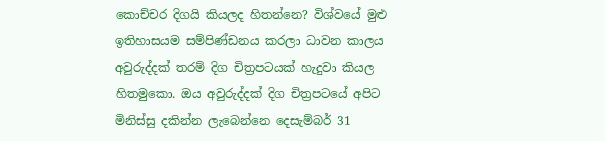කොච්චර දිගයි කියලද හිතන්නෙ? විශ්වයේ මුළු ඉතිහාසයම සම්පිණ්ඩනය කරලා ධාවන කාලය අවුරුද්දක් තරම් දිග චිත්‍රපටයක් හැදුවා කියල හිතමුකො. ඔය අවුරුද්දක් දිග චිත්‍රපටයේ අපිට මිනිස්සු දකින්න ලැබෙන්නෙ දෙසැම්බර් 31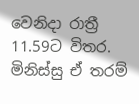වෙනිදා රාත්‍රී 11.59ට විතර. මිනිස්සු ඒ තරම්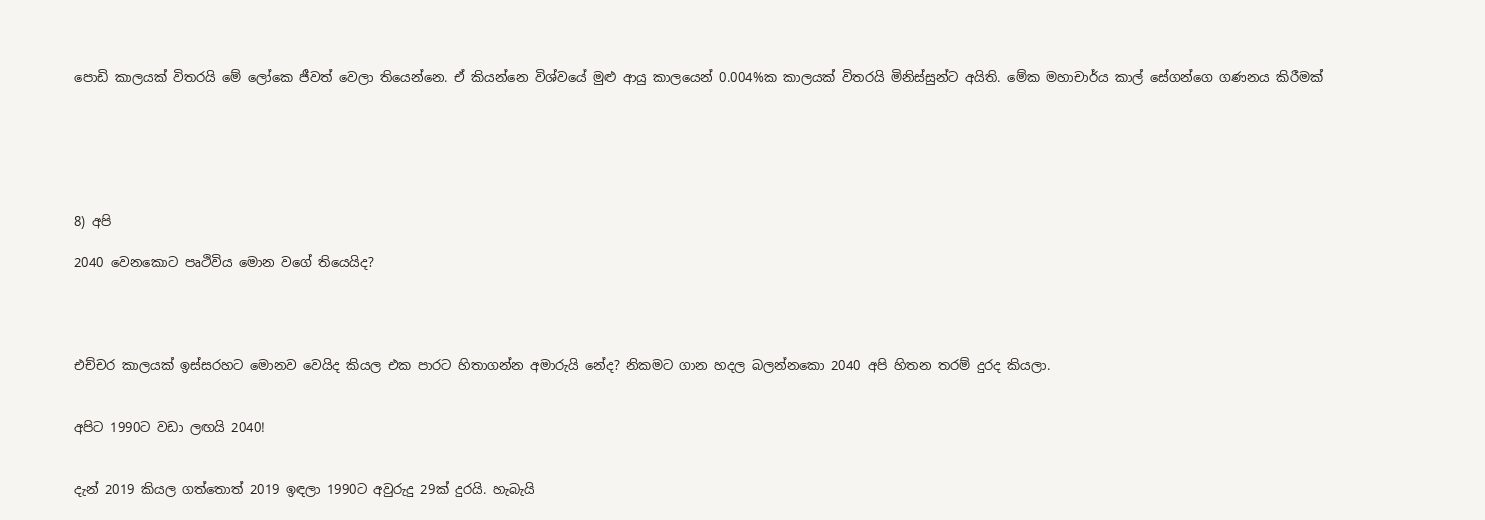පොඩි කාලයක් විතරයි මේ ලෝකෙ ජීවත් වෙලා තියෙන්නෙ. ඒ කියන්නෙ විශ්වයේ මුළු ආයු කාලයෙන් 0.004%ක කාලයක් විතරයි මිනිස්සුන්ට අයිති. මේක මහාචාර්ය කාල් සේගන්ගෙ ගණනය කිරීමක්






8) අපි

2040 වෙනකොට පෘථිවිය මොන වගේ තියෙයිද?




එච්චර කාලයක් ඉස්සරහට මොනව වෙයිද කියල එක පාරට හිතාගන්න අමාරුයි නේද? නිකමට ගාන හදල බලන්නකො 2040 අපි හිතන තරම් දුරද කියලා.


අපිට 1990ට වඩා ලඟයි 2040!


දැන් 2019 කියල ගත්තොත් 2019 ඉඳලා 1990ට අවුරුදු 29ක් දුරයි. හැබැයි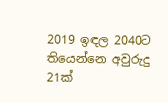2019 ඉඳල 2040ට තියෙන්නෙ අවුරුදු 21ක්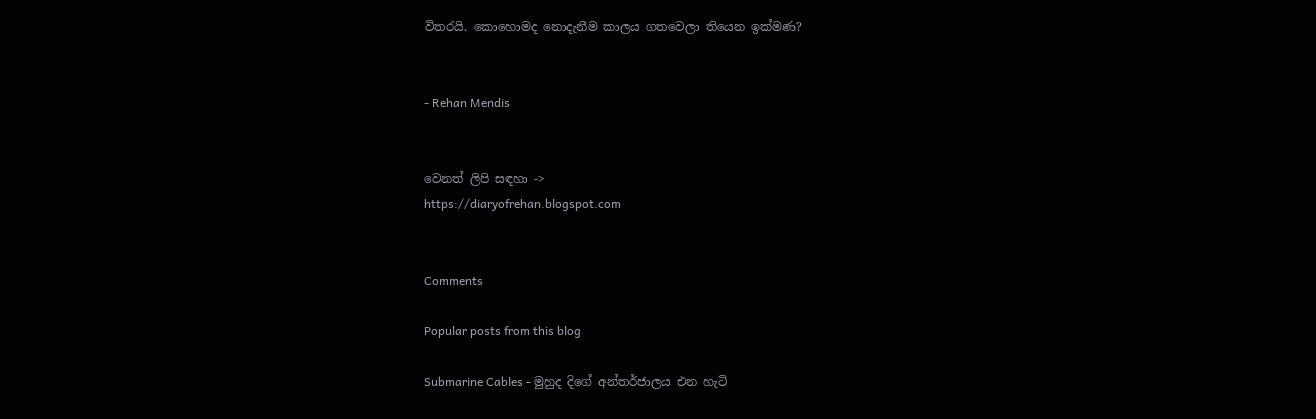විතරයි. කොහොමද නොදැනීම කාලය ගතවෙලා තියෙන ඉක්මණ?


- Rehan Mendis


වෙනත් ලිපි සඳහා ->
https://diaryofrehan.blogspot.com


Comments

Popular posts from this blog

Submarine Cables - මුහුද දිගේ අන්තර්ජාලය එන හැටි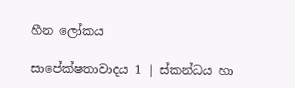හීන ලෝකය

සාපේක්ෂතාවාදය 1 | ස්කන්ධය හා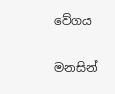වේගය

මනසින්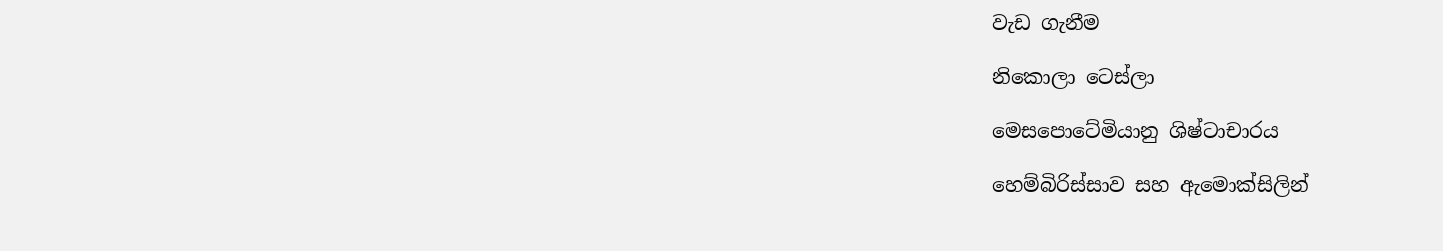වැඩ ගැනීම

නිකොලා ටෙස්ලා

මෙසපොටේමියානු ශිෂ්ටාචාරය

හෙම්බිරිස්සාව සහ ඇමොක්සිලින්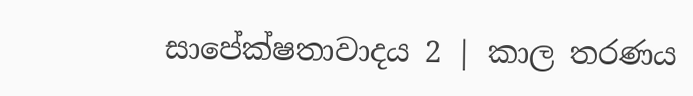සාපේක්ෂතාවාදය 2 | කාල තරණය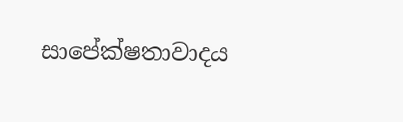සාපේක්ෂතාවාදය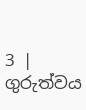3 | ගුරුත්වය